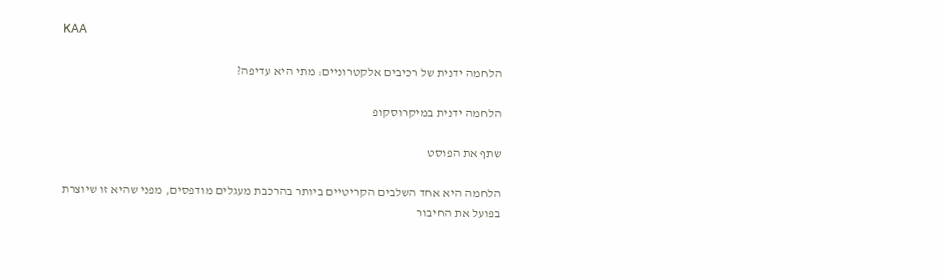KAA

הלחמה ידנית של רכיבים אלקטרוניים: מתי היא עדיפה?

הלחמה ידנית במיקרוסקופ

שתף את הפוסט

הלחמה היא אחד השלבים הקריטיים ביותר בהרכבת מעגלים מודפסים, מפני שהיא זו שיוצרת בפועל את החיבור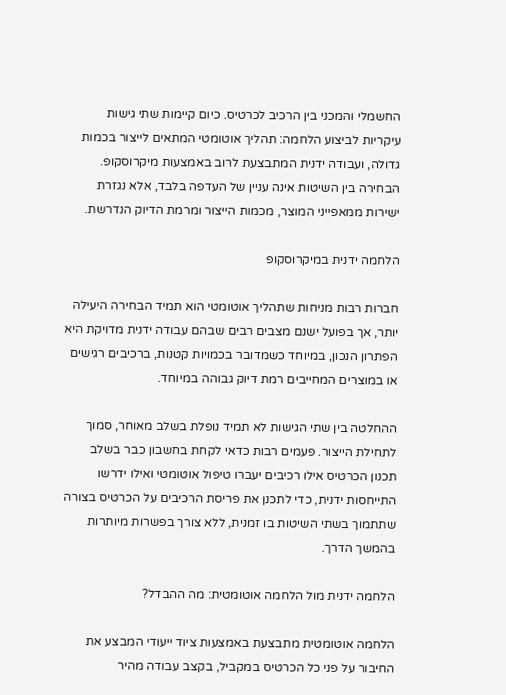החשמלי והמכני בין הרכיב לכרטיס. כיום קיימות שתי גישות עיקריות לביצוע הלחמה: תהליך אוטומטי המתאים לייצור בכמות גדולה, ועבודה ידנית המתבצעת לרוב באמצעות מיקרוסקופ. הבחירה בין השיטות אינה עניין של העדפה בלבד, אלא נגזרת ישירות ממאפייני המוצר, מכמות הייצור ומרמת הדיוק הנדרשת.

הלחמה ידנית במיקרוסקופ

חברות רבות מניחות שתהליך אוטומטי הוא תמיד הבחירה היעילה יותר, אך בפועל ישנם מצבים רבים שבהם עבודה ידנית מדויקת היא הפתרון הנכון, במיוחד כשמדובר בכמויות קטנות, ברכיבים רגישים או במוצרים המחייבים רמת דיוק גבוהה במיוחד.

ההחלטה בין שתי הגישות לא תמיד נופלת בשלב מאוחר, סמוך לתחילת הייצור. פעמים רבות כדאי לקחת בחשבון כבר בשלב תכנון הכרטיס אילו רכיבים יעברו טיפול אוטומטי ואילו ידרשו התייחסות ידנית, כדי לתכנן את פריסת הרכיבים על הכרטיס בצורה שתתמוך בשתי השיטות בו זמנית, ללא צורך בפשרות מיותרות בהמשך הדרך.

הלחמה ידנית מול הלחמה אוטומטית: מה ההבדל?

הלחמה אוטומטית מתבצעת באמצעות ציוד ייעודי המבצע את החיבור על פני כל הכרטיס במקביל, בקצב עבודה מהיר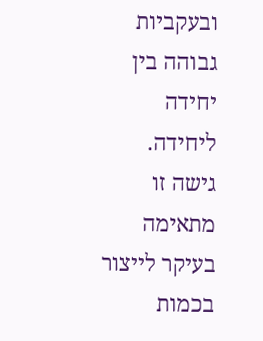ובעקביות גבוהה בין יחידה ליחידה. גישה זו מתאימה בעיקר לייצור בכמות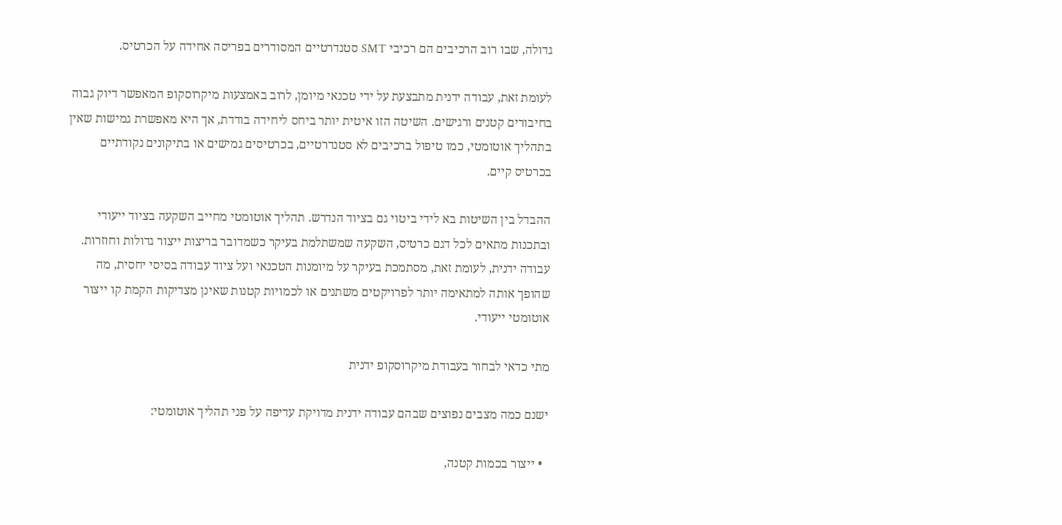גדולה, שבו רוב הרכיבים הם רכיבי SMT סטנדרטיים המסודרים בפריסה אחידה על הכרטיס.

לעומת זאת, עבודה ידנית מתבצעת על ידי טכנאי מיומן, לרוב באמצעות מיקרוסקופ המאפשר דיוק גבוה בחיבורים קטנים ורגישים. השיטה הזו איטית יותר ביחס ליחידה בודדת, אך היא מאפשרת גמישות שאין בתהליך אוטומטי, כמו טיפול ברכיבים לא סטנדרטיים, בכרטיסים גמישים או בתיקונים נקודתיים בכרטיס קיים.

ההבדל בין השיטות בא לידי ביטוי גם בציוד הנדרש. תהליך אוטומטי מחייב השקעה בציוד ייעודי ובתכנות מתאים לכל דגם כרטיס, השקעה שמשתלמת בעיקר כשמדובר בריצות ייצור גדולות וחוזרות. עבודה ידנית, לעומת זאת, מסתמכת בעיקר על מיומנות הטכנאי ועל ציוד עבודה בסיסי יחסית, מה שהופך אותה למתאימה יותר לפרויקטים משתנים או לכמויות קטנות שאינן מצדיקות הקמת קו ייצור אוטומטי ייעודי.

מתי כדאי לבחור בעבודת מיקרוסקופ ידנית

ישנם כמה מצבים נפוצים שבהם עבודה ידנית מדויקת עדיפה על פני תהליך אוטומטי:

  • ייצור בכמות קטנה,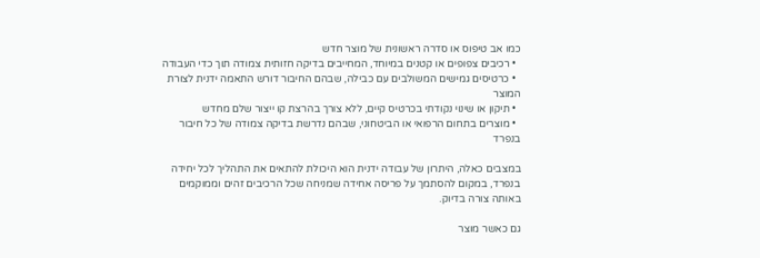כמו אב טיפוס או סדרה ראשונית של מוצר חדש
  • רכיבים צפופים או קטנים במיוחד, המחייבים בדיקה חזותית צמודה תוך כדי העבודה
  • כרטיסים גמישים המשולבים עם כבילה, שבהם החיבור דורש התאמה ידנית לצורת המוצר
  • תיקון או שינוי נקודתי בכרטיס קיים, ללא צורך בהרצת קו ייצור שלם מחדש
  • מוצרים בתחום הרפואי או הביטחוני, שבהם נדרשת בדיקה צמודה של כל חיבור בנפרד

במצבים כאלה, היתרון של עבודה ידנית הוא היכולת להתאים את התהליך לכל יחידה בנפרד, במקום להסתמך על פריסה אחידה שמניחה שכל הרכיבים זהים וממוקמים באותה צורה בדיוק.

גם כאשר מוצר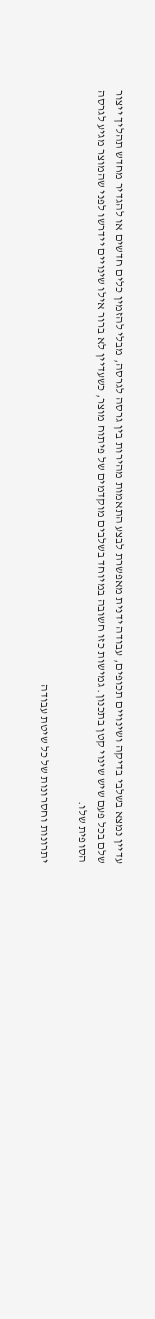עדיין נמצא בשלבי בדיקה ושינויים תכופים, עבודה ידנית מאפשרת לבצע התאמות מהירות בין גרסה לגרסה, מבלי להזמין כלים חדשים או להגדיר מחדש תהליך ייצור שלם בכל פעם שיש שינוי קטן בתכנון. גמישות כזו חשובה במיוחד בשלבים מוקדמים של פיתוח מוצר, כשעדיין לא ברור אילו שינויים יידרשו לפני שהמוצר מגיע לגרסה הסופית שלו.

יתרונות וחסרונות של כל שיטת עבודה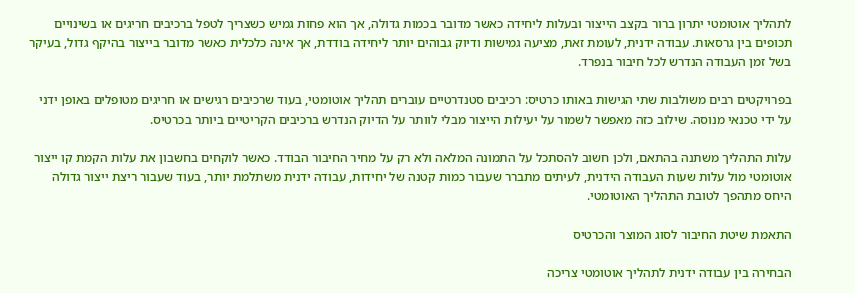לתהליך אוטומטי יתרון ברור בקצב הייצור ובעלות ליחידה כאשר מדובר בכמות גדולה, אך הוא פחות גמיש כשצריך לטפל ברכיבים חריגים או בשינויים תכופים בין גרסאות. עבודה ידנית, לעומת זאת, מציעה גמישות ודיוק גבוהים יותר ליחידה בודדת, אך אינה כלכלית כאשר מדובר בייצור בהיקף גדול, בעיקר בשל זמן העבודה הנדרש לכל חיבור בנפרד.

בפרויקטים רבים משולבות שתי הגישות באותו כרטיס: רכיבים סטנדרטיים עוברים תהליך אוטומטי, בעוד שרכיבים רגישים או חריגים מטופלים באופן ידני על ידי טכנאי מנוסה. שילוב כזה מאפשר לשמור על יעילות הייצור מבלי לוותר על הדיוק הנדרש ברכיבים הקריטיים ביותר בכרטיס.

עלות התהליך משתנה בהתאם, ולכן חשוב להסתכל על התמונה המלאה ולא רק על מחיר החיבור הבודד. כאשר לוקחים בחשבון את עלות הקמת קו ייצור אוטומטי מול עלות שעות העבודה הידנית, לעיתים מתברר שעבור כמות קטנה של יחידות, עבודה ידנית משתלמת יותר, בעוד שעבור ריצת ייצור גדולה היחס מתהפך לטובת התהליך האוטומטי.

התאמת שיטת החיבור לסוג המוצר והכרטיס

הבחירה בין עבודה ידנית לתהליך אוטומטי צריכה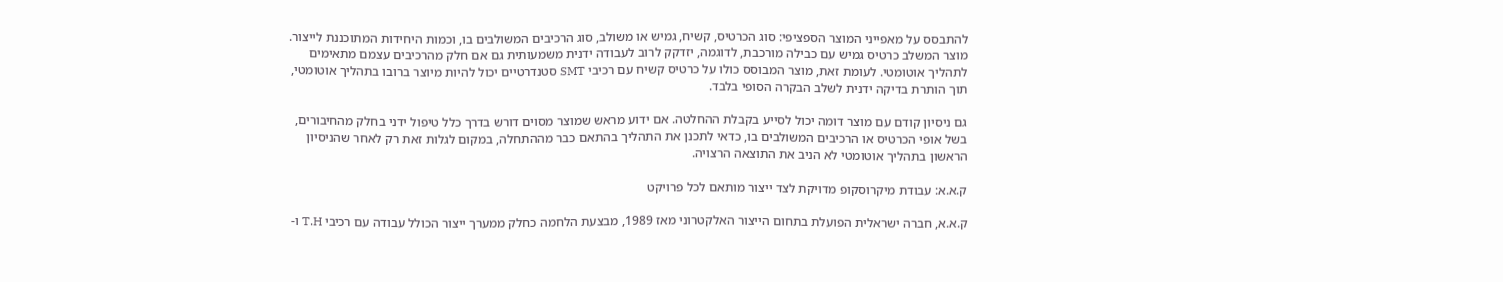להתבסס על מאפייני המוצר הספציפי: סוג הכרטיס, קשיח, גמיש או משולב, סוג הרכיבים המשולבים בו, וכמות היחידות המתוכננת לייצור. מוצר המשלב כרטיס גמיש עם כבילה מורכבת, לדוגמה, יזדקק לרוב לעבודה ידנית משמעותית גם אם חלק מהרכיבים עצמם מתאימים לתהליך אוטומטי. לעומת זאת, מוצר המבוסס כולו על כרטיס קשיח עם רכיבי SMT סטנדרטיים יכול להיות מיוצר ברובו בתהליך אוטומטי, תוך הותרת בדיקה ידנית לשלב הבקרה הסופי בלבד.

גם ניסיון קודם עם מוצר דומה יכול לסייע בקבלת ההחלטה. אם ידוע מראש שמוצר מסוים דורש בדרך כלל טיפול ידני בחלק מהחיבורים, בשל אופי הכרטיס או הרכיבים המשולבים בו, כדאי לתכנן את התהליך בהתאם כבר מההתחלה, במקום לגלות זאת רק לאחר שהניסיון הראשון בתהליך אוטומטי לא הניב את התוצאה הרצויה.

ק.א.א: עבודת מיקרוסקופ מדויקת לצד ייצור מותאם לכל פרויקט

ק.א.א, חברה ישראלית הפועלת בתחום הייצור האלקטרוני מאז 1989, מבצעת הלחמה כחלק ממערך ייצור הכולל עבודה עם רכיבי T.H ו-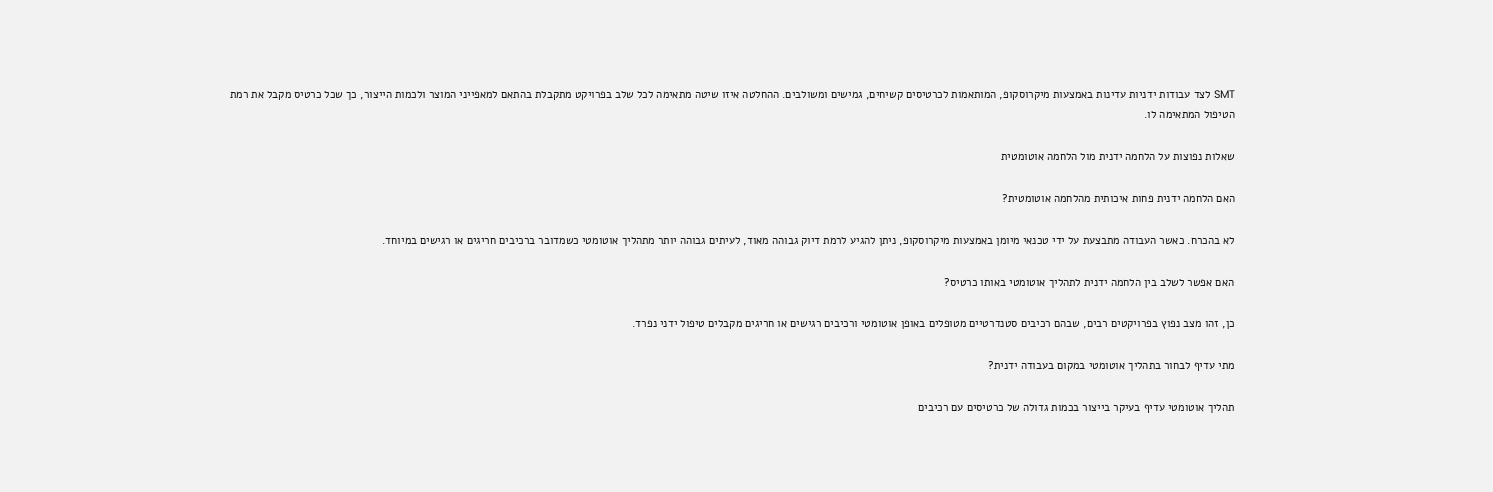SMT לצד עבודות ידניות עדינות באמצעות מיקרוסקופ, המותאמות לכרטיסים קשיחים, גמישים ומשולבים. ההחלטה איזו שיטה מתאימה לכל שלב בפרויקט מתקבלת בהתאם למאפייני המוצר ולכמות הייצור, כך שכל כרטיס מקבל את רמת הטיפול המתאימה לו.

שאלות נפוצות על הלחמה ידנית מול הלחמה אוטומטית

האם הלחמה ידנית פחות איכותית מהלחמה אוטומטית?

לא בהכרח. כאשר העבודה מתבצעת על ידי טכנאי מיומן באמצעות מיקרוסקופ, ניתן להגיע לרמת דיוק גבוהה מאוד, לעיתים גבוהה יותר מתהליך אוטומטי כשמדובר ברכיבים חריגים או רגישים במיוחד.

האם אפשר לשלב בין הלחמה ידנית לתהליך אוטומטי באותו כרטיס?

כן, זהו מצב נפוץ בפרויקטים רבים, שבהם רכיבים סטנדרטיים מטופלים באופן אוטומטי ורכיבים רגישים או חריגים מקבלים טיפול ידני נפרד.

מתי עדיף לבחור בתהליך אוטומטי במקום בעבודה ידנית?

תהליך אוטומטי עדיף בעיקר בייצור בכמות גדולה של כרטיסים עם רכיבים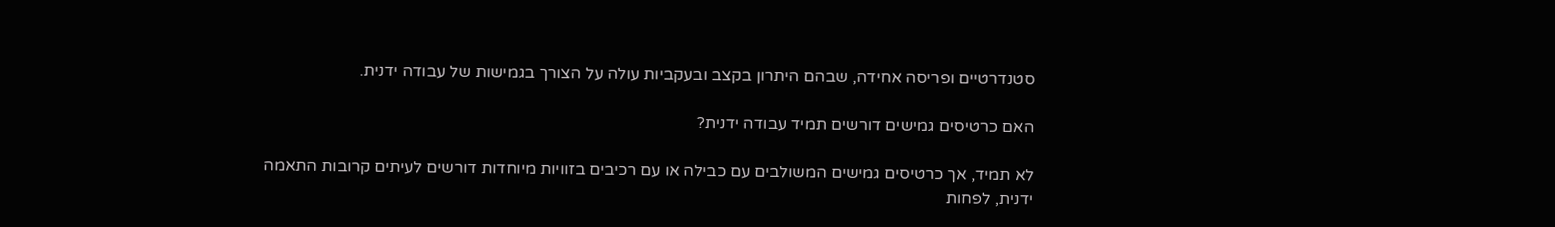סטנדרטיים ופריסה אחידה, שבהם היתרון בקצב ובעקביות עולה על הצורך בגמישות של עבודה ידנית.

האם כרטיסים גמישים דורשים תמיד עבודה ידנית?

לא תמיד, אך כרטיסים גמישים המשולבים עם כבילה או עם רכיבים בזוויות מיוחדות דורשים לעיתים קרובות התאמה ידנית, לפחות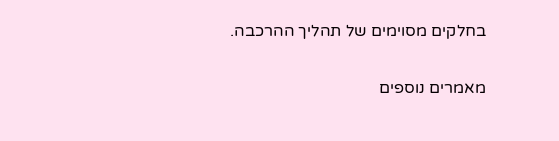בחלקים מסוימים של תהליך ההרכבה.

מאמרים נוספים